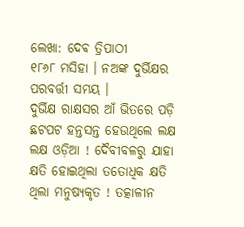ଲେଖା: ଦେଵ ତ୍ରିପାଠୀ
୧୮୬୮ ମସିହା । ନଅଙ୍କ ଦୁର୍ଭିକ୍ଷର ପରବର୍ତ୍ତୀ ସମୟ ।
ଦୁର୍ଭିକ୍ଷ ରାକ୍ଷସର ଆଁ ଭିତରେ ପଡ଼ି ଛଟପଟ ହନ୍ତସନ୍ତ ହେଉଥିଲେ ଲକ୍ଷ ଲକ୍ଷ ଓଡ଼ିଆ ! ଦୈବୀବଳରୁ ଯାହା କ୍ଷତି ହୋଇଥିଲା ତତୋଧିକ କ୍ଷତି ଥିଲା ମନୁଷ୍ୟକୃତ ! ତତ୍କାଳୀନ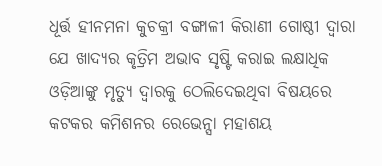ଧୂର୍ତ୍ତ ହୀନମନା କୁଚକ୍ରୀ ବଙ୍ଗାଳୀ କିରାଣୀ ଗୋଷ୍ଠୀ ଦ୍ଵାରା ଯେ ଖାଦ୍ୟର କୃତ୍ରିମ ଅଭାବ ସୃଷ୍ଟି କରାଇ ଲକ୍ଷାଧିକ ଓଡ଼ିଆଙ୍କୁ ମୃତ୍ୟୁ ଦ୍ଵାରକୁ ଠେଲିଦେଇଥିବା ବିଷୟରେ କଟକର କମିଶନର ରେଭେନ୍ସା ମହାଶୟ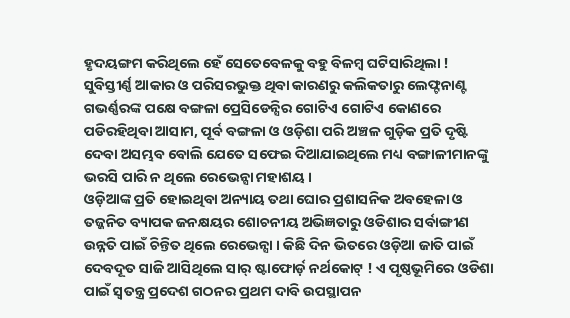ହୃଦୟଙ୍ଗମ କରିଥିଲେ ହେଁ ସେତେବେଳକୁ ବହୁ ବିଳମ୍ବ ଘଟିସାରିଥିଲା !
ସୁବିସ୍ତୀର୍ଣ୍ଣ ଆକାର ଓ ପରିସରଭୁକ୍ତ ଥିବା କାରଣରୁ କଲିକତାରୁ ଲେଫ୍ଟନାଣ୍ଟ ଗଭର୍ଣ୍ଣରଙ୍କ ପକ୍ଷେ ବଙ୍ଗଳା ପ୍ରେସିଡେନ୍ସିର ଗୋଟିଏ ଗୋଟିଏ କୋଣରେ ପଡିରହିଥିବା ଆସାମ, ପୂର୍ବ ବଙ୍ଗଳା ଓ ଓଡ଼ିଶା ପରି ଅଞ୍ଚଳ ଗୁଡ଼ିକ ପ୍ରତି ଦୃଷ୍ଟି ଦେବା ଅସମ୍ଭବ ବୋଲି ଯେତେ ସଫେଇ ଦିଆଯାଇଥିଲେ ମଧ୍ୟ ବଙ୍ଗାଳୀମାନଙ୍କୁ ଭରସି ପାରି ନ ଥିଲେ ରେଭେନ୍ସା ମହାଶୟ ।
ଓଡ଼ିଆଙ୍କ ପ୍ରତି ହୋଇଥିବା ଅନ୍ୟାୟ ତଥା ଘୋର ପ୍ରଶାସନିକ ଅବହେଳା ଓ ତଜ୍ଜନିତ ବ୍ୟାପକ ଜନକ୍ଷୟର ଶୋଚନୀୟ ଅଭିଜ୍ଞତାରୁ ଓଡିଶାର ସର୍ବାଙ୍ଗୀଣ ଉନ୍ନତି ପାଇଁ ଚିନ୍ତିତ ଥିଲେ ରେଭେନ୍ସା । କିଛି ଦିନ ଭିତରେ ଓଡ଼ିଆ ଜାତି ପାଇଁ ଦେବଦୂତ ସାଜି ଆସିଥିଲେ ସାର୍ ଷ୍ଟାଫୋର୍ଡ଼ ନର୍ଥକୋଟ୍ ! ଏ ପୃଷ୍ଠଭୂମିରେ ଓଡିଶା ପାଇଁ ସ୍ବତନ୍ତ୍ର ପ୍ରଦେଶ ଗଠନର ପ୍ରଥମ ଦାବି ଉପସ୍ଥାପନ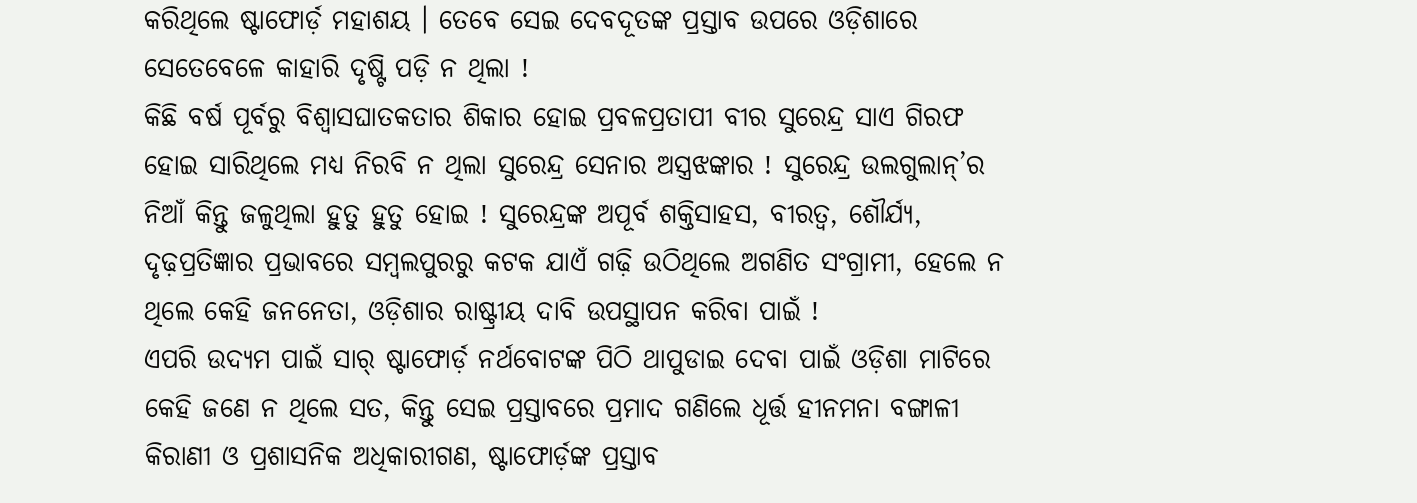କରିଥିଲେ ଷ୍ଟାଫୋର୍ଡ଼ ମହାଶୟ । ତେବେ ସେଇ ଦେବଦୂତଙ୍କ ପ୍ରସ୍ତାବ ଉପରେ ଓଡ଼ିଶାରେ ସେତେବେଳେ କାହାରି ଦୃଷ୍ଟି ପଡ଼ି ନ ଥିଲା !
କିଛି ବର୍ଷ ପୂର୍ବରୁ ବିଶ୍ୱାସଘାତକତାର ଶିକାର ହୋଇ ପ୍ରବଳପ୍ରତାପୀ ବୀର ସୁରେନ୍ଦ୍ର ସାଏ ଗିରଫ ହୋଇ ସାରିଥିଲେ ମଧ୍ୟ ନିରବି ନ ଥିଲା ସୁରେନ୍ଦ୍ର ସେନାର ଅସ୍ତ୍ରଝଙ୍କାର ! ସୁରେନ୍ଦ୍ର ଉଲଗୁଲାନ୍’ର ନିଆଁ କିନ୍ତୁ ଜଳୁଥିଲା ହୁତୁ ହୁତୁ ହୋଇ ! ସୁରେନ୍ଦ୍ରଙ୍କ ଅପୂର୍ବ ଶକ୍ତିସାହସ, ବୀରତ୍ୱ, ଶୌର୍ଯ୍ୟ, ଦୃଢ଼ପ୍ରତିଜ୍ଞାର ପ୍ରଭାବରେ ସମ୍ବଲପୁରରୁ କଟକ ଯାଏଁ ଗଢ଼ି ଉଠିଥିଲେ ଅଗଣିତ ସଂଗ୍ରାମୀ, ହେଲେ ନ ଥିଲେ କେହି ଜନନେତା, ଓଡ଼ିଶାର ରାଷ୍ଟ୍ରୀୟ ଦାବି ଉପସ୍ଥାପନ କରିବା ପାଇଁ !
ଏପରି ଉଦ୍ଯମ ପାଇଁ ସାର୍ ଷ୍ଟାଫୋର୍ଡ଼ ନର୍ଥବୋଟଙ୍କ ପିଠି ଥାପୁଡାଇ ଦେବା ପାଇଁ ଓଡ଼ିଶା ମାଟିରେ କେହି ଜଣେ ନ ଥିଲେ ସତ, କିନ୍ତୁ ସେଇ ପ୍ରସ୍ତାବରେ ପ୍ରମାଦ ଗଣିଲେ ଧୂର୍ତ୍ତ ହୀନମନା ବଙ୍ଗାଳୀ କିରାଣୀ ଓ ପ୍ରଶାସନିକ ଅଧିକାରୀଗଣ, ଷ୍ଟାଫୋର୍ଡ଼ଙ୍କ ପ୍ରସ୍ତାବ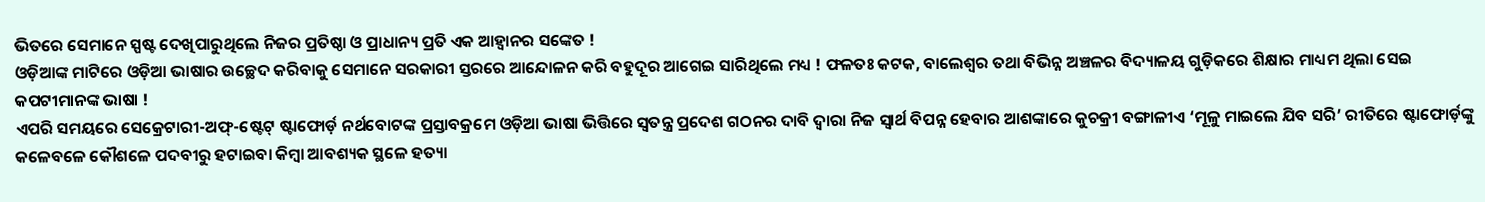ଭିତରେ ସେମାନେ ସ୍ପଷ୍ଟ ଦେଖିପାରୁଥିଲେ ନିଜର ପ୍ରତିଷ୍ଠା ଓ ପ୍ରାଧାନ୍ୟ ପ୍ରତି ଏକ ଆହ୍ବାନର ସଙ୍କେତ !
ଓଡ଼ିଆଙ୍କ ମାଟିରେ ଓଡ଼ିଆ ଭାଷାର ଉଚ୍ଛେଦ କରିବାକୁ ସେମାନେ ସରକାରୀ ସ୍ତରରେ ଆନ୍ଦୋଳନ କରି ବହୁଦୂର ଆଗେଇ ସାରିଥିଲେ ମଧ୍ୟ ! ଫଳତଃ କଟକ, ବାଲେଶ୍ଵର ତଥା ବିଭିନ୍ନ ଅଞ୍ଚଳର ବିଦ୍ୟାଳୟ ଗୁଡ଼ିକରେ ଶିକ୍ଷାର ମାଧ୍ୟମ ଥିଲା ସେଇ କପଟୀମାନଙ୍କ ଭାଷା !
ଏପରି ସମୟରେ ସେକ୍ରେଟାରୀ-ଅଫ୍-ଷ୍ଟେଟ୍ ଷ୍ଟାଫୋର୍ଡ଼ ନର୍ଥବୋଟଙ୍କ ପ୍ରସ୍ତାବକ୍ରମେ ଓଡ଼ିଆ ଭାଷା ଭିତ୍ତିରେ ସ୍ବତନ୍ତ୍ର ପ୍ରଦେଶ ଗଠନର ଦାବି ଦ୍ଵାରା ନିଜ ସ୍ବାର୍ଥ ବିପନ୍ନ ହେବାର ଆଶଙ୍କାରେ କୁଚକ୍ରୀ ବଙ୍ଗାଳୀଏ ‘ମୂଳୁ ମାଇଲେ ଯିବ ସରି’ ରୀତିରେ ଷ୍ଟାଫୋର୍ଡ଼ଙ୍କୁ କଳେବଳେ କୌଶଳେ ପଦବୀରୁ ହଟାଇବା କିମ୍ବା ଆବଶ୍ୟକ ସ୍ଥଳେ ହତ୍ୟା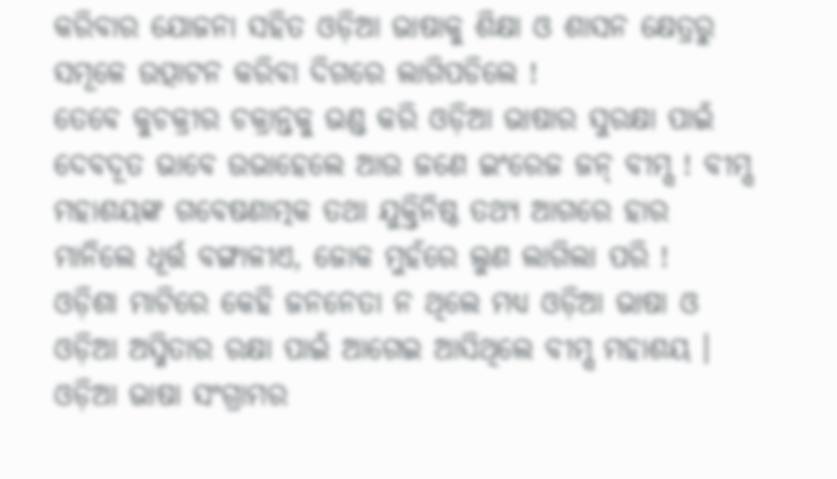କରିବାର ଯୋଜନା ସହିତ ଓଡ଼ିଆ ଭାଷାକୁ ଶିକ୍ଷା ଓ ଶାସନ କ୍ଷେତ୍ରରୁ ସମୂଳେ ଉତ୍ପାଟନ କରିବା ଦିଗରେ ଲାଗିପଡିଲେ !
ତେବେ କୁଚକ୍ରୀର ଚକ୍ରାନ୍ତକୁ ଭଣ୍ଡ କରି ଓଡ଼ିଆ ଭାଷାର ସୁରକ୍ଷା ପାଇଁ ଦେବଦୂତ ଭାବେ ଉଭାହେଲେ ଆଉ ଜଣେ ଇଂରେଜ ଜନ୍ ବୀମ୍ସ ! ବୀମ୍ସ ମହାଶୟଙ୍କ ଗବେଷଣାତ୍ମକ ତଥା ଯୁକ୍ତିନିଷ୍ଠ ତଥ୍ୟ ଆଗରେ ହାର ମାନିଲେ ଧୂର୍ତ୍ତ ବଙ୍ଗାଳୀଏ, ଜୋକ ମୁହଁରେ ଲୁଣ ଲାଗିଲା ପରି !
ଓଡ଼ିଶା ମାଟିରେ କେହି ଜନନେତା ନ ଥିଲେ ମଧ୍ୟ ଓଡ଼ିଆ ଭାଷା ଓ ଓଡ଼ିଆ ଅସ୍ମିତାର ରକ୍ଷା ପାଇଁ ଆଗେଇ ଆସିଥିଲେ ବୀମ୍ସ ମହାଶୟ । ଓଡ଼ିଆ ଭାଷା ସଂଗ୍ରାମର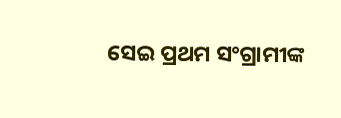ସେଇ ପ୍ରଥମ ସଂଗ୍ରାମୀଙ୍କ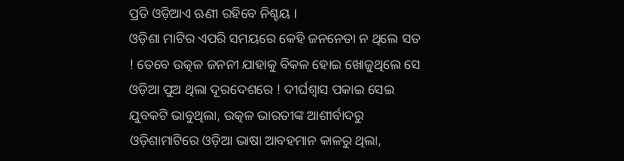ପ୍ରତି ଓଡ଼ିଆଏ ଋଣୀ ରହିବେ ନିଶ୍ଚୟ ।
ଓଡ଼ିଶା ମାଟିର ଏପରି ସମୟରେ କେହି ଜନନେତା ନ ଥିଲେ ସତ ! ତେବେ ଉତ୍କଳ ଜନନୀ ଯାହାକୁ ବିକଳ ହୋଇ ଖୋଜୁଥିଲେ ସେ ଓଡ଼ିଆ ପୁଅ ଥିଲା ଦୂରଦେଶରେ ! ଦୀର୍ଘଶ୍ୱାସ ପକାଇ ସେଇ ଯୁବକଟି ଭାବୁଥିଲା, ଉତ୍କଳ ଭାରତୀଙ୍କ ଆଶୀର୍ବାଦରୁ ଓଡ଼ିଶାମାଟିରେ ଓଡ଼ିଆ ଭାଷା ଆବହମାନ କାଳରୁ ଥିଲା,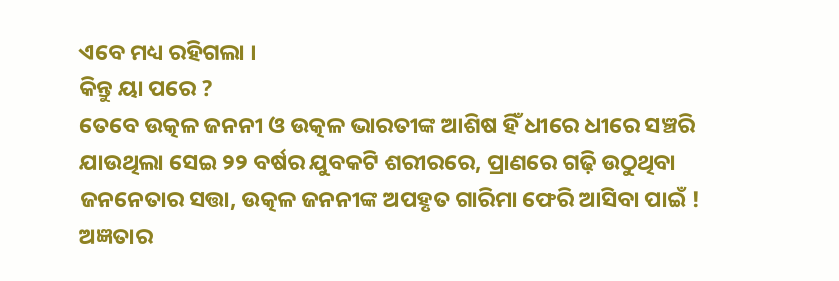ଏବେ ମଧ୍ୟ ରହିଗଲା ।
କିନ୍ତୁ ୟା ପରେ ?
ତେବେ ଉତ୍କଳ ଜନନୀ ଓ ଉତ୍କଳ ଭାରତୀଙ୍କ ଆଶିଷ ହିଁ ଧୀରେ ଧୀରେ ସଞ୍ଚରି ଯାଉଥିଲା ସେଇ ୨୨ ବର୍ଷର ଯୁବକଟି ଶରୀରରେ, ପ୍ରାଣରେ ଗଢ଼ି ଉଠୁଥିବା ଜନନେତାର ସତ୍ତା, ଉତ୍କଳ ଜନନୀଙ୍କ ଅପହୃତ ଗାରିମା ଫେରି ଆସିବା ପାଇଁ !
ଅଜ୍ଞତାର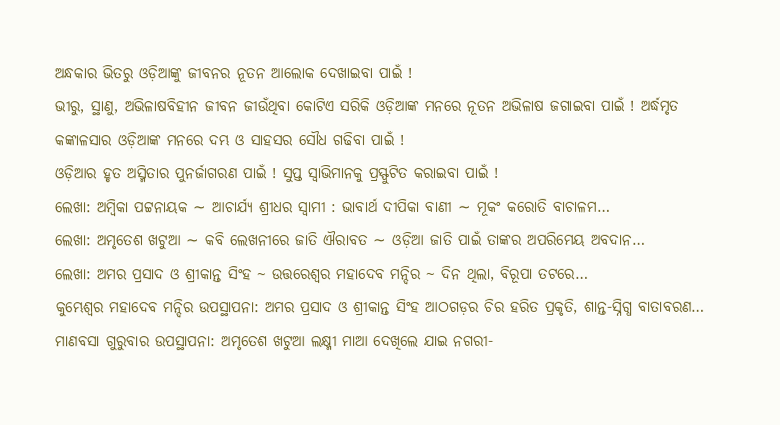ଅନ୍ଧକାର ଭିତରୁ ଓଡ଼ିଆଙ୍କୁ ଜୀବନର ନୂତନ ଆଲୋକ ଦେଖାଇବା ପାଇଁ !
ଭୀରୁ, ସ୍ଥାଣୁ, ଅଭିଳାଷବିହୀନ ଜୀବନ ଜୀଉଁଥିବା କୋଟିଏ ସରିକି ଓଡ଼ିଆଙ୍କ ମନରେ ନୂତନ ଅଭିଳାଷ ଜଗାଇବା ପାଇଁ ! ଅର୍ଦ୍ଧମୃତ କଙ୍କାଳସାର ଓଡ଼ିଆଙ୍କ ମନରେ ଦମ୍ଭ ଓ ସାହସର ସୌଧ ଗଢିବା ପାଇଁ !
ଓଡ଼ିଆର ହୃତ ଅସ୍ମିତାର ପୁନର୍ଜାଗରଣ ପାଇଁ ! ସୁପ୍ତ ସ୍ବାଭିମାନକୁ ପ୍ରସ୍ଫୁଟିତ କରାଇବା ପାଇଁ !
ଲେଖା: ଅମ୍ବିକା ପଟ୍ଟନାୟକ ∼ ଆଚାର୍ଯ୍ୟ ଶ୍ରୀଧର ସ୍ୱାମୀ : ଭାବାର୍ଥ ଦୀପିକା ବାଣୀ ∼ ମୂକଂ କରୋତି ବାଚାଳମ…
ଲେଖା: ଅମୃତେଶ ଖଟୁଆ ∼ କବି ଲେଖନୀରେ ଜାତି ଐରାବତ ∼ ଓଡ଼ିଆ ଜାତି ପାଇଁ ତାଙ୍କର ଅପରିମେୟ ଅବଦାନ…
ଲେଖା: ଅମର ପ୍ରସାଦ ଓ ଶ୍ରୀକାନ୍ତ ସିଂହ ~ ଉତ୍ତରେଶ୍ଵର ମହାଦେବ ମନ୍ଦିର ~ ଦିନ ଥିଲା, ବିରୂପା ତଟରେ…
କୁମ୍ଭେଶ୍ୱର ମହାଦେବ ମନ୍ଦିର ଉପସ୍ଥାପନା: ଅମର ପ୍ରସାଦ ଓ ଶ୍ରୀକାନ୍ତ ସିଂହ ଆଠଗଡ଼ର ଚିର ହରିତ ପ୍ରକୃତି, ଶାନ୍ତ-ସ୍ନିଗ୍ଧ ବାତାବରଣ…
ମାଣବସା ଗୁରୁବାର ଉପସ୍ଥାପନା: ଅମୃତେଶ ଖଟୁଆ ଲକ୍ଷ୍ମୀ ମାଆ ଦେଖିଲେ ଯାଇ ନଗରୀ-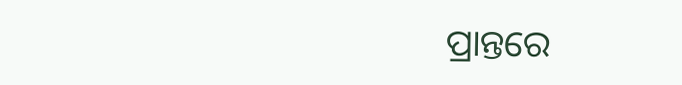ପ୍ରାନ୍ତରେ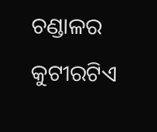ଚଣ୍ଡାଳର କୁଟୀରଟିଏ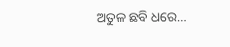ଅତୁଳ ଛବି ଧରେ…